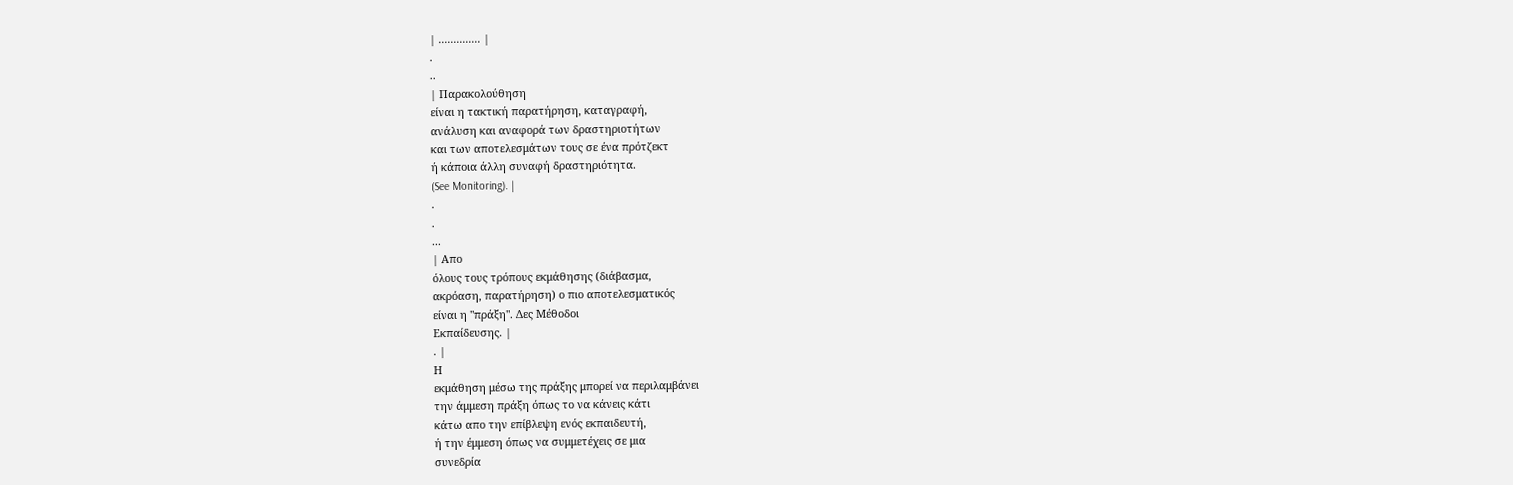| .............. |
.
..
| Παρακολούθηση
είναι η τακτική παρατήρηση, καταγραφή,
ανάλυση και αναφορά των δραστηριοτήτων
και των αποτελεσμάτων τους σε ένα πρότζεκτ
ή κάποια άλλη συναφή δραστηριότητα.
(See Monitoring). |
.
.
...
| Απο
όλους τους τρόπους εκμάθησης (διάβασμα,
ακρόαση, παρατήρηση) ο πιο αποτελεσματικός
είναι η "πράξη". Δες Μέθοδοι
Εκπαίδευσης. |
. |
Η
εκμάθηση μέσω της πράξης μπορεί να περιλαμβάνει
την άμμεση πράξη όπως το να κάνεις κάτι
κάτω απο την επίβλεψη ενός εκπαιδευτή,
ή την έμμεση όπως να συμμετέχεις σε μια
συνεδρία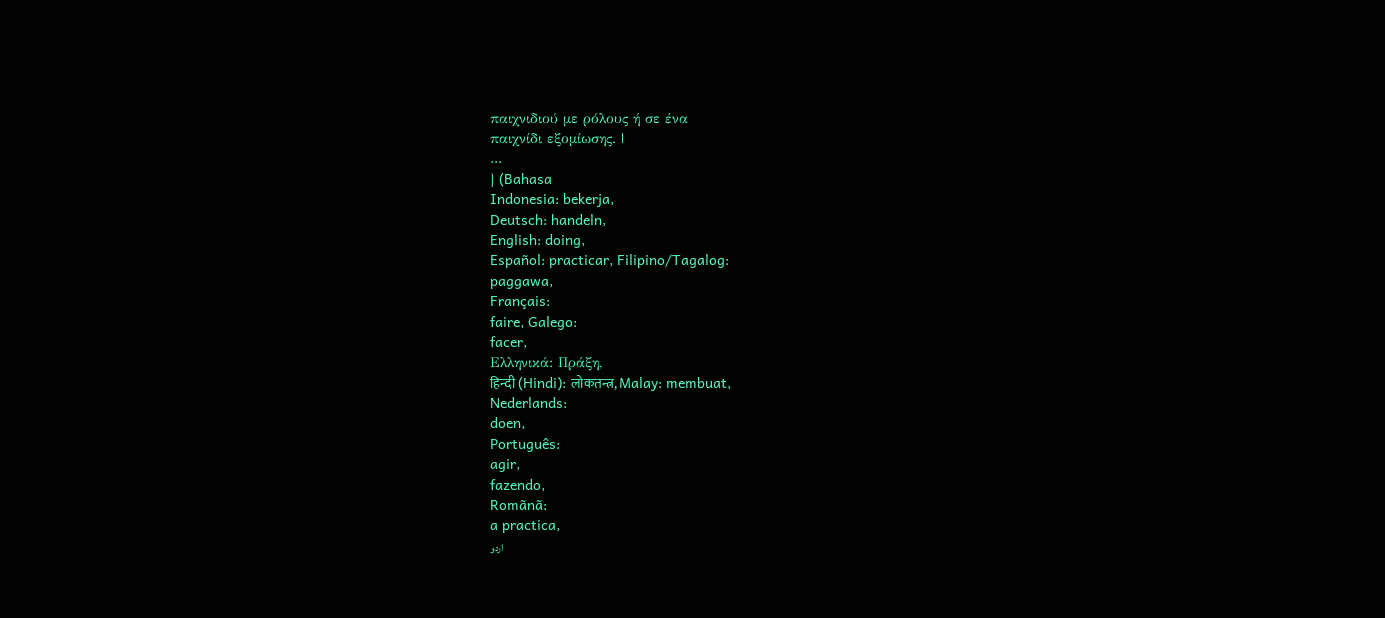παιχνιδιού με ρόλους ή σε ένα
παιχνίδι εξομίωσης. |
...
| (Bahasa
Indonesia: bekerja,
Deutsch: handeln,
English: doing,
Español: practicar, Filipino/Tagalog:
paggawa,
Français:
faire, Galego:
facer,
Ελληνικά: Πράξη,
हिन्दी (Hindi): लोकतन्त्र, Malay: membuat,
Nederlands:
doen,
Português:
agir,
fazendo,
Romãnã:
a practica,
اردو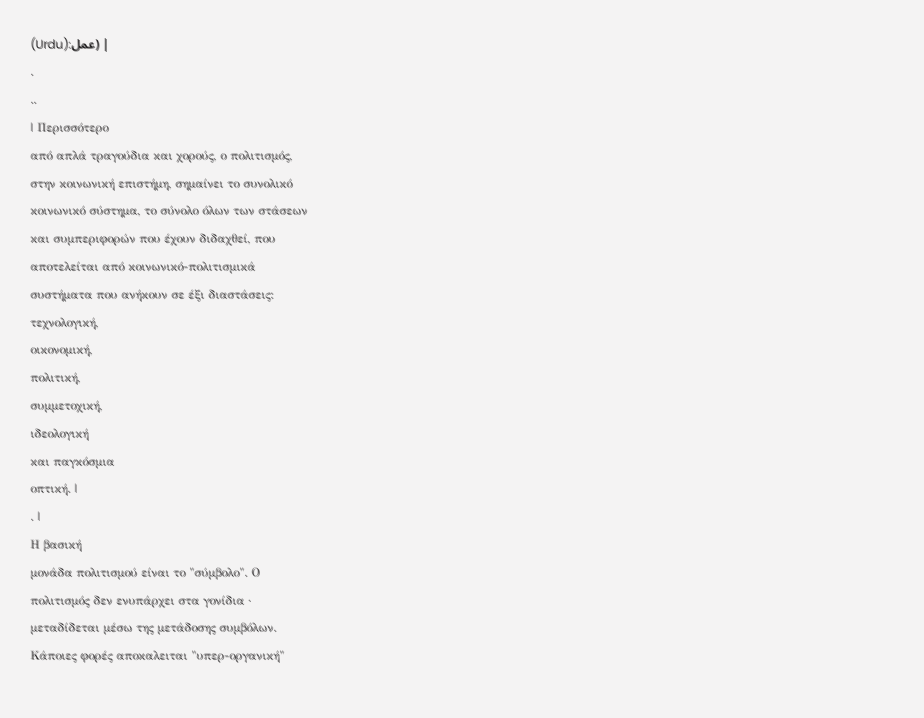(Urdu):عمل) |
.
..
| Περισσότερο
από απλά τραγούδια και χορούς, ο πολιτισμός,
στην κοινωνική επιστήμη, σημαίνει το συνολικό
κοινωνικό σύστημα, το σύνολο όλων των στάσεων
και συμπεριφορών που έχουν διδαχθεί, που
αποτελείται από κοινωνικό-πολιτισμικά
συστήματα που ανήκουν σε έξι διαστάσεις:
τεχνολογική,
οικονομική,
πολιτική,
συμμετοχική,
ιδεολογική
και παγκόσμια
οπτική. |
. |
Η βασική
μονάδα πολιτισμού είναι το "σύμβολο". Ο
πολιτισμός δεν ενυπάρχει στα γονίδια ∙
μεταδίδεται μέσω της μετάδοσης συμβόλων.
Κάποιες φορές αποκαλειται "υπερ-οργανική"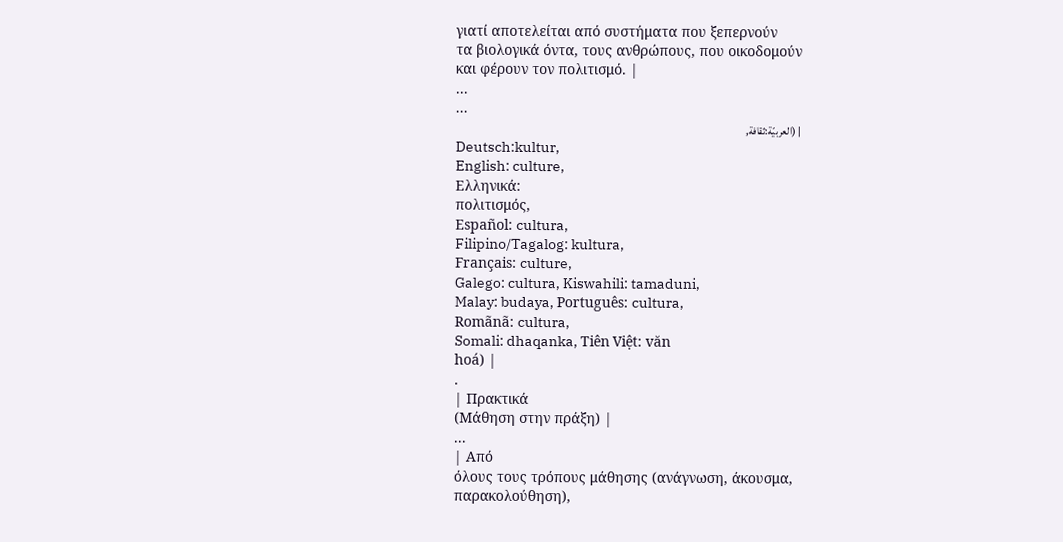γιατί αποτελείται από συστήματα που ξεπερνούν
τα βιολογικά όντα, τους ανθρώπους, που οικοδομούν
και φέρουν τον πολιτισμό. |
...
...
| (العربيّة:ثقافة,
Deutsch:kultur,
English: culture,
Ελληνικά:
πολιτισμός,
Español: cultura,
Filipino/Tagalog: kultura,
Français: culture,
Galego: cultura, Kiswahili: tamaduni,
Malay: budaya, Português: cultura,
Romãnã: cultura,
Somali: dhaqanka, Tiên Việt: văn
hoá) |
.
| Πρακτικά
(Μάθηση στην πράξη) |
...
| Από
όλους τους τρόπους μάθησης (ανάγνωση, άκουσμα,
παρακολούθηση),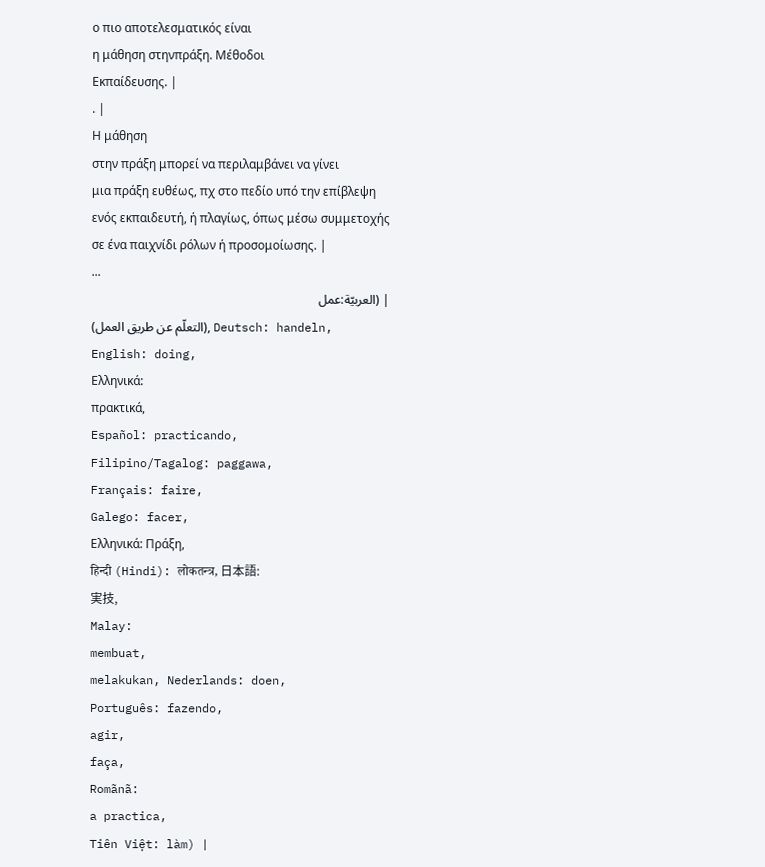ο πιο αποτελεσματικός είναι
η μάθηση στηνπράξη. Μέθοδοι
Εκπαίδευσης. |
. |
Η μάθηση
στην πράξη μπορεί να περιλαμβάνει να γίνει
μια πράξη ευθέως, πχ στο πεδίο υπό την επίβλεψη
ενός εκπαιδευτή, ή πλαγίως, όπως μέσω συμμετοχής
σε ένα παιχνίδι ρόλων ή προσομοίωσης. |
...
| (العربيّة:عمل
(التعلّم عن طريق العمل), Deutsch: handeln,
English: doing,
Ελληνικά:
πρακτικά,
Español: practicando,
Filipino/Tagalog: paggawa,
Français: faire,
Galego: facer,
Ελληνικά: Πράξη,
हिन्दी (Hindi): लोकतन्त्र, 日本語:
実技,
Malay:
membuat,
melakukan, Nederlands: doen,
Português: fazendo,
agir,
faça,
Romãnã:
a practica,
Tiên Việt: làm) |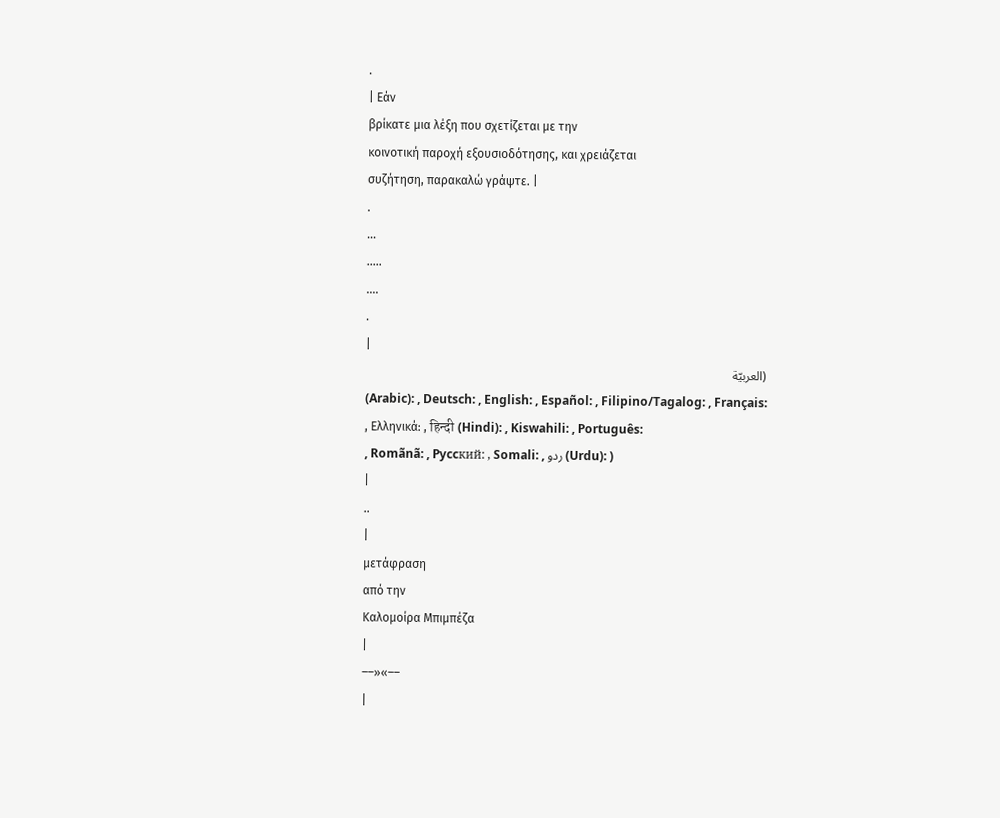.
| Εάν
βρίκατε μια λέξη που σχετίζεται με την
κοινοτική παροχή εξουσιοδότησης, και χρειάζεται
συζήτηση, παρακαλώ γράψτε. |
.
...
.....
....
.
|
(العربيّة
(Arabic): , Deutsch: , English: , Español: , Filipino/Tagalog: , Français:
, Ελληνικά: , हिन्दी (Hindi): , Kiswahili: , Português:
, Romãnã: , Pyccкий: , Somali: , ردو (Urdu): )
|
..
|
μετάφραση
από την
Καλομοίρα Μπιμπέζα
|
––»«––
|